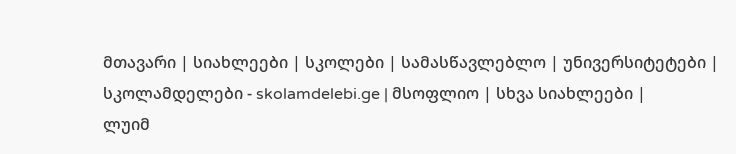მთავარი | სიახლეები | სკოლები | სამასწავლებლო | უნივერსიტეტები | სკოლამდელები - skolamdelebi.ge | მსოფლიო | სხვა სიახლეები |
ლუიმ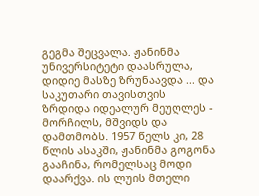გეგმა შეცვალა. ჟანინმა უნივერსიტეტი დაასრულა, დიდიე მასზე ზრუნაავდა ... და საკუთარი თავისთვის ზრდიდა იდეალურ მეუღლეს - მორჩილს, მშვიდს და დამთმობს. 1957 წელს კი, 28 წლის ასაკში, ჟანინმა გოგონა გააჩინა, რომელსაც მოდი დაარქვა. ის ლუის მთელი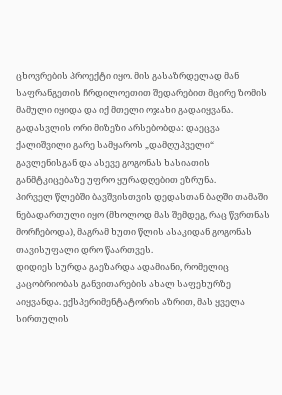ცხოვრების პროექტი იყო. მის გასაზრდელად მან საფრანგეთის ჩრდილოეთით შედარებით მცირე ზომის მამული იყიდა და იქ მთელი ოჯახი გადაიყვანა. გადასვლის ორი მიზეზი არსებობდა: დაეცვა ქალიშვილი გარე სამყაროს „დამღუპველი“ გავლენისგან და ასევე გოგონას ხასიათის განმტკიცებაზე უფრო ყურადღებით ეზრუნა.
პირველ წლებში ბავშვისთვის დედასთან ბაღში თამაში ნებადართული იყო (მხოლოდ მას შემდეგ, რაც წვრთნას მორჩებოდა), მაგრამ ხუთი წლის ასაკიდან გოგონას თავისუფალი დრო წაართვეს.
დიდიეს სურდა გაეზარდა ადამიანი, რომელიც კაცობრიობას განვითარების ახალ საფეხურზე აიყვანდა. ექსპერიმენტატორის აზრით, მას ყველა სირთულის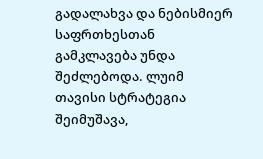გადალახვა და ნებისმიერ საფრთხესთან გამკლავება უნდა შეძლებოდა. ლუიმ თავისი სტრატეგია შეიმუშავა,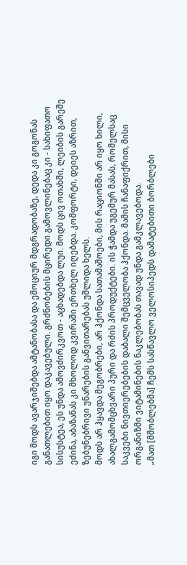იგი მოდს ავარჯიშებდა ამტანობასა და ემოციურ მდგრადობაზე, დედა კი გოგონას განათლებით იყო დაკავებული. გრძნობების მცირედი გამოვლინებაც კი - სახიფათო სისუსტეა, ეს უნდა ამოვძირკვოთ - აცხადებდა ლუი. მოდს ცივ ოთახში, ლეიბის გარეშე ეძინა, აბაზანას კი მხოლოდ კვირაში ერთხელ იღებდა. კომფორტი, დეიეს აზრით, ზებუნებრივი უნარების განვითარებას უშლიდა ხელს.
მოდს არ ჰყავდა მეგობრები, არ ჰქონდა სათამაშოები, მის რაციონში არ იყო ხილი, ახალგამომცხვარი პური და რძის პროდუქტები. ის ჭამდა უგემურ მასას, რომელსაც საკვები ნივთიერებების დაბალი შემცველობა ჰქონდა. მამის ჩანაფიქრით, მისი ორგანიზმი ვიტამინების ნაკლებობას თავად უნდა გამკლავებოდა.
„მათ [მშობლებმა] ჩემს სასწავლო ველოსიპედს დამატებითი ბორბლები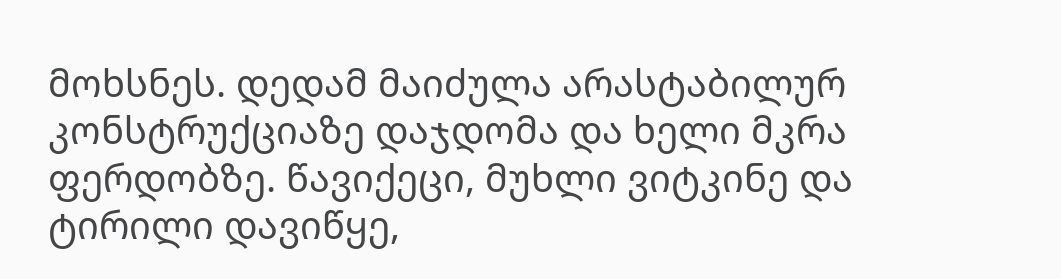მოხსნეს. დედამ მაიძულა არასტაბილურ კონსტრუქციაზე დაჯდომა და ხელი მკრა ფერდობზე. წავიქეცი, მუხლი ვიტკინე და ტირილი დავიწყე,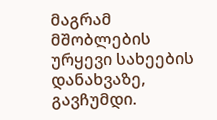მაგრამ მშობლების ურყევი სახეების დანახვაზე, გავჩუმდი.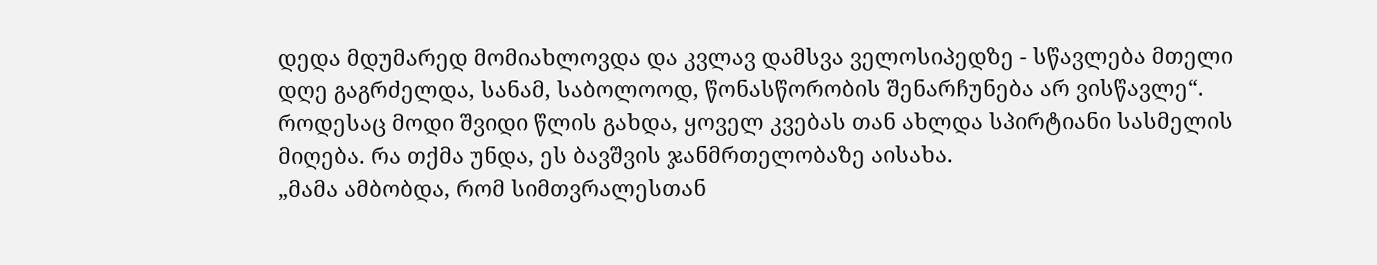დედა მდუმარედ მომიახლოვდა და კვლავ დამსვა ველოსიპედზე - სწავლება მთელი დღე გაგრძელდა, სანამ, საბოლოოდ, წონასწორობის შენარჩუნება არ ვისწავლე“.
როდესაც მოდი შვიდი წლის გახდა, ყოველ კვებას თან ახლდა სპირტიანი სასმელის მიღება. რა თქმა უნდა, ეს ბავშვის ჯანმრთელობაზე აისახა.
„მამა ამბობდა, რომ სიმთვრალესთან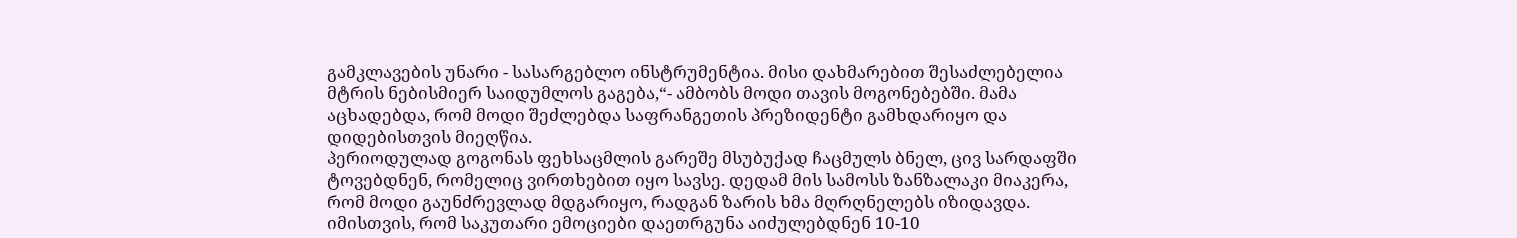გამკლავების უნარი - სასარგებლო ინსტრუმენტია. მისი დახმარებით შესაძლებელია მტრის ნებისმიერ საიდუმლოს გაგება,“- ამბობს მოდი თავის მოგონებებში. მამა აცხადებდა, რომ მოდი შეძლებდა საფრანგეთის პრეზიდენტი გამხდარიყო და დიდებისთვის მიეღწია.
პერიოდულად გოგონას ფეხსაცმლის გარეშე მსუბუქად ჩაცმულს ბნელ, ცივ სარდაფში ტოვებდნენ, რომელიც ვირთხებით იყო სავსე. დედამ მის სამოსს ზანზალაკი მიაკერა, რომ მოდი გაუნძრევლად მდგარიყო, რადგან ზარის ხმა მღრღნელებს იზიდავდა.
იმისთვის, რომ საკუთარი ემოციები დაეთრგუნა აიძულებდნენ 10-10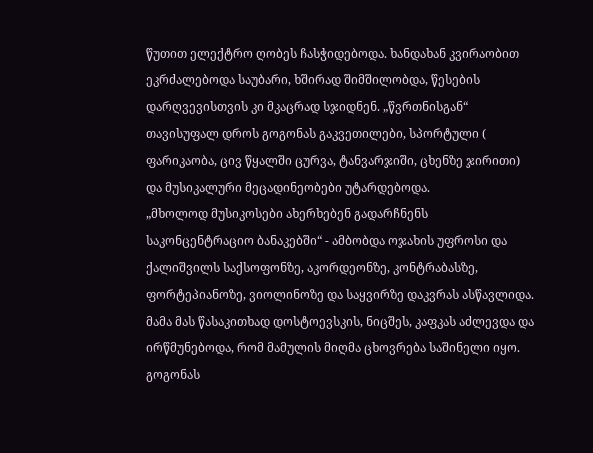წუთით ელექტრო ღობეს ჩასჭიდებოდა. ხანდახან კვირაობით ეკრძალებოდა საუბარი, ხშირად შიმშილობდა, წესების დარღვევისთვის კი მკაცრად სჯიდნენ. „წვრთნისგან“ თავისუფალ დროს გოგონას გაკვეთილები, სპორტული ( ფარიკაობა, ცივ წყალში ცურვა, ტანვარჯიში, ცხენზე ჯირითი) და მუსიკალური მეცადინეობები უტარდებოდა.
„მხოლოდ მუსიკოსები ახერხებენ გადარჩნენს საკონცენტრაციო ბანაკებში“ - ამბობდა ოჯახის უფროსი და ქალიშვილს საქსოფონზე, აკორდეონზე, კონტრაბასზე, ფორტეპიანოზე, ვიოლინოზე და საყვირზე დაკვრას ასწავლიდა. მამა მას წასაკითხად დოსტოევსკის, ნიცშეს, კაფკას აძლევდა და ირწმუნებოდა, რომ მამულის მიღმა ცხოვრება საშინელი იყო. გოგონას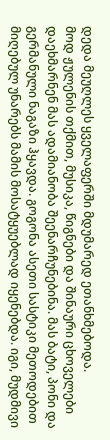დედა მეუღლეს ყველაფერში მდუმარედ ეთანხმებოდა.
მოდ ჟულენის თქმით, მუსიკა, წიგნები და შინაური ცხოველები დაეხმარნენ მას ადამიანობა შეენარჩუნებინა. მას ბატი, პონი და გერმანული ნაგაზი ჰყავდა. გოგონა ასეთი სასტიკი მეთოდებით მიღებულ უნარებს მამის მოსატყუებლად იყენებდა. იგი, მუდმივი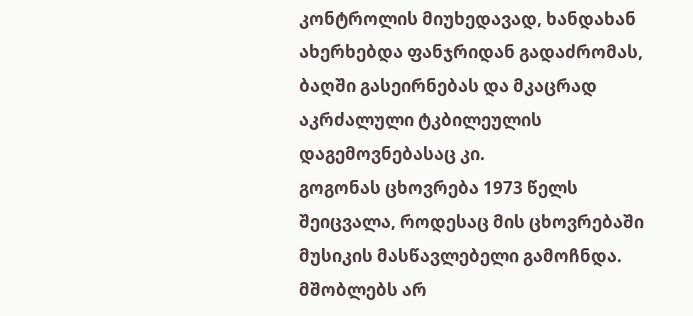კონტროლის მიუხედავად, ხანდახან ახერხებდა ფანჯრიდან გადაძრომას, ბაღში გასეირნებას და მკაცრად აკრძალული ტკბილეულის დაგემოვნებასაც კი.
გოგონას ცხოვრება 1973 წელს შეიცვალა, როდესაც მის ცხოვრებაში მუსიკის მასწავლებელი გამოჩნდა. მშობლებს არ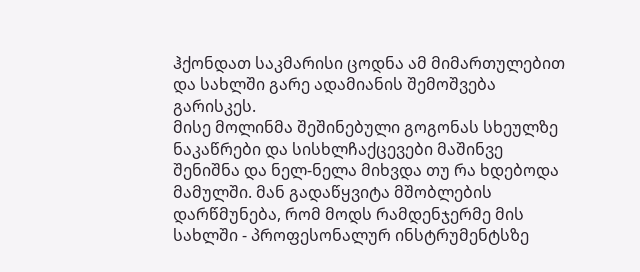ჰქონდათ საკმარისი ცოდნა ამ მიმართულებით და სახლში გარე ადამიანის შემოშვება გარისკეს.
მისე მოლინმა შეშინებული გოგონას სხეულზე ნაკაწრები და სისხლჩაქცევები მაშინვე შენიშნა და ნელ-ნელა მიხვდა თუ რა ხდებოდა მამულში. მან გადაწყვიტა მშობლების დარწმუნება, რომ მოდს რამდენჯერმე მის სახლში - პროფესონალურ ინსტრუმენტსზე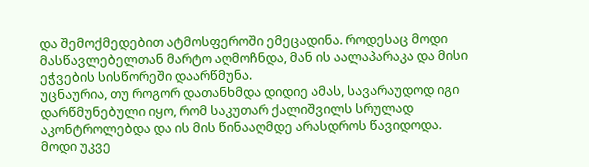და შემოქმედებით ატმოსფეროში ემეცადინა. როდესაც მოდი მასწავლებელთან მარტო აღმოჩნდა, მან ის აალაპარაკა და მისი ეჭვების სისწორეში დაარწმუნა.
უცნაურია, თუ როგორ დათანხმდა დიდიე ამას, სავარაუდოდ იგი დარწმუნებული იყო, რომ საკუთარ ქალიშვილს სრულად აკონტროლებდა და ის მის წინააღმდე არასდროს წავიდოდა.
მოდი უკვე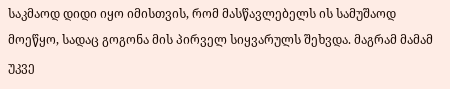საკმაოდ დიდი იყო იმისთვის, რომ მასწავლებელს ის სამუშაოდ მოეწყო, სადაც გოგონა მის პირველ სიყვარულს შეხვდა. მაგრამ მამამ უკვე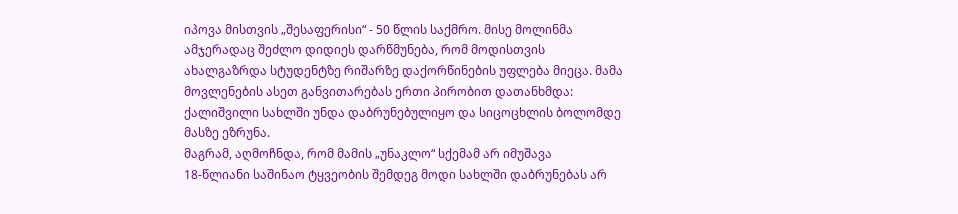იპოვა მისთვის „შესაფერისი“ - 50 წლის საქმრო. მისე მოლინმა ამჯერადაც შეძლო დიდიეს დარწმუნება, რომ მოდისთვის ახალგაზრდა სტუდენტზე რიშარზე დაქორწინების უფლება მიეცა. მამა მოვლენების ასეთ განვითარებას ერთი პირობით დათანხმდა: ქალიშვილი სახლში უნდა დაბრუნებულიყო და სიცოცხლის ბოლომდე მასზე ეზრუნა.
მაგრამ, აღმოჩნდა, რომ მამის „უნაკლო“ სქემამ არ იმუშავა
18-წლიანი საშინაო ტყვეობის შემდეგ მოდი სახლში დაბრუნებას არ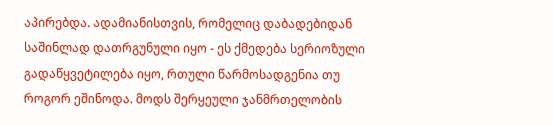აპირებდა. ადამიანისთვის, რომელიც დაბადებიდან საშინლად დათრგუნული იყო - ეს ქმედება სერიოზული გადაწყვეტილება იყო, რთული წარმოსადგენია თუ როგორ ეშინოდა. მოდს შერყეული ჯანმრთელობის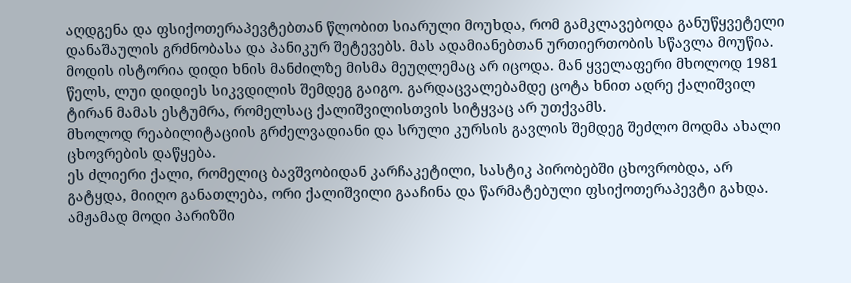აღდგენა და ფსიქოთერაპევტებთან წლობით სიარული მოუხდა, რომ გამკლავებოდა განუწყვეტელი დანაშაულის გრძნობასა და პანიკურ შეტევებს. მას ადამიანებთან ურთიერთობის სწავლა მოუწია.
მოდის ისტორია დიდი ხნის მანძილზე მისმა მეუღლემაც არ იცოდა. მან ყველაფერი მხოლოდ 1981 წელს, ლუი დიდიეს სიკვდილის შემდეგ გაიგო. გარდაცვალებამდე ცოტა ხნით ადრე ქალიშვილ ტირან მამას ესტუმრა, რომელსაც ქალიშვილისთვის სიტყვაც არ უთქვამს.
მხოლოდ რეაბილიტაციის გრძელვადიანი და სრული კურსის გავლის შემდეგ შეძლო მოდმა ახალი ცხოვრების დაწყება.
ეს ძლიერი ქალი, რომელიც ბავშვობიდან კარჩაკეტილი, სასტიკ პირობებში ცხოვრობდა, არ გატყდა, მიიღო განათლება, ორი ქალიშვილი გააჩინა და წარმატებული ფსიქოთერაპევტი გახდა.
ამჟამად მოდი პარიზში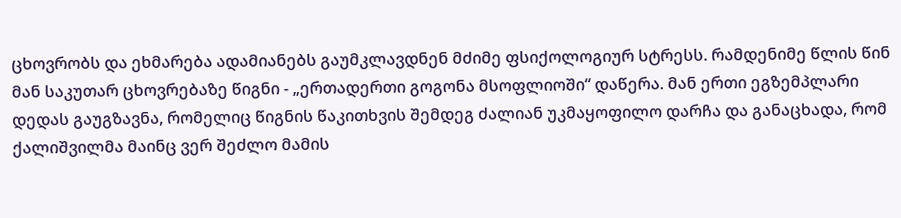ცხოვრობს და ეხმარება ადამიანებს გაუმკლავდნენ მძიმე ფსიქოლოგიურ სტრესს. რამდენიმე წლის წინ მან საკუთარ ცხოვრებაზე წიგნი - „ერთადერთი გოგონა მსოფლიოში“ დაწერა. მან ერთი ეგზემპლარი დედას გაუგზავნა, რომელიც წიგნის წაკითხვის შემდეგ ძალიან უკმაყოფილო დარჩა და განაცხადა, რომ ქალიშვილმა მაინც ვერ შეძლო მამის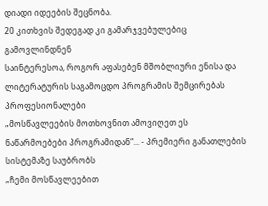დიადი იდეების შეცნობა.
20 კითხვის შედეგად კი გამარჯვებულებიც გამოვლინდნენ
საინტერესოა, როგორ აფასებენ მშობლიური ენისა და ლიტერატურის საგამოცდო პროგრამის შემცირებას პროფესიონალები
„მოსწავლეების მოთხოვნით ამოვიღეთ ეს ნაწარმოებები პროგრამიდან“... - პრემიერი განათლების სისტემაზე საუბრობს
„ჩემი მოსწავლეებით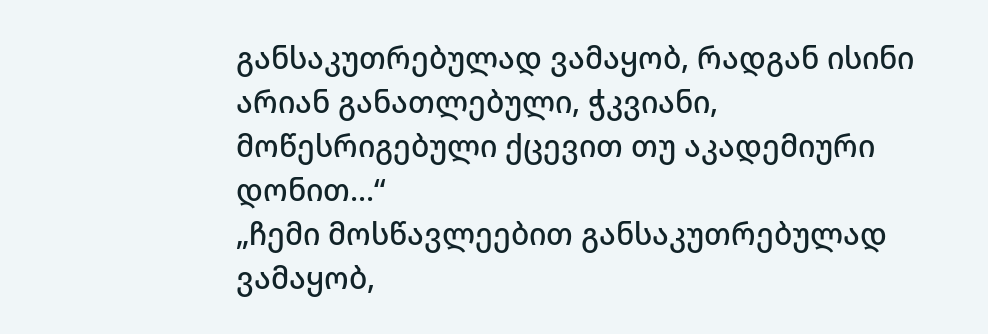განსაკუთრებულად ვამაყობ, რადგან ისინი არიან განათლებული, ჭკვიანი, მოწესრიგებული ქცევით თუ აკადემიური დონით...“
„ჩემი მოსწავლეებით განსაკუთრებულად ვამაყობ,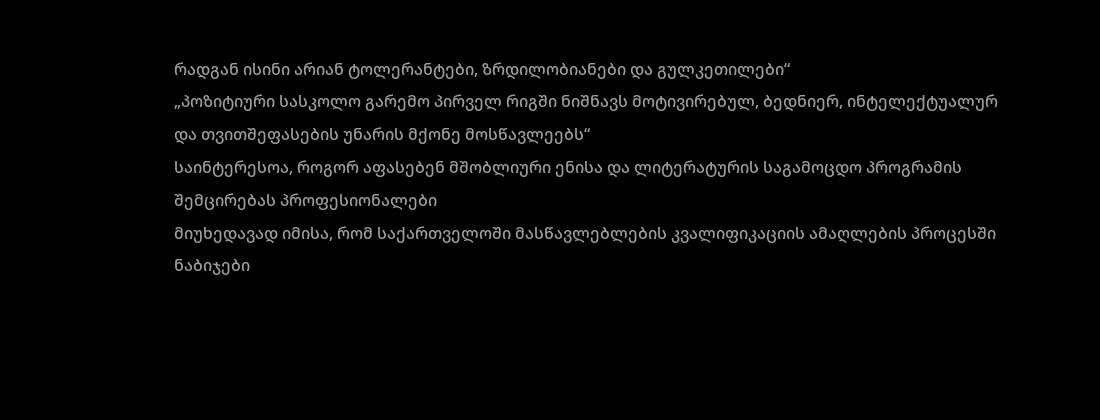რადგან ისინი არიან ტოლერანტები, ზრდილობიანები და გულკეთილები“
„პოზიტიური სასკოლო გარემო პირველ რიგში ნიშნავს მოტივირებულ, ბედნიერ, ინტელექტუალურ და თვითშეფასების უნარის მქონე მოსწავლეებს“
საინტერესოა, როგორ აფასებენ მშობლიური ენისა და ლიტერატურის საგამოცდო პროგრამის შემცირებას პროფესიონალები
მიუხედავად იმისა, რომ საქართველოში მასწავლებლების კვალიფიკაციის ამაღლების პროცესში ნაბიჯები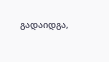გადაიდგა,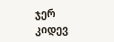ჯერ კიდევ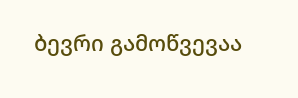ბევრი გამოწვევაა